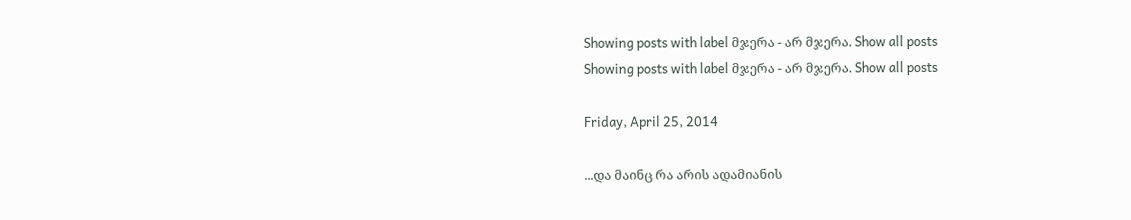Showing posts with label მჯერა - არ მჯერა. Show all posts
Showing posts with label მჯერა - არ მჯერა. Show all posts

Friday, April 25, 2014

...და მაინც რა არის ადამიანის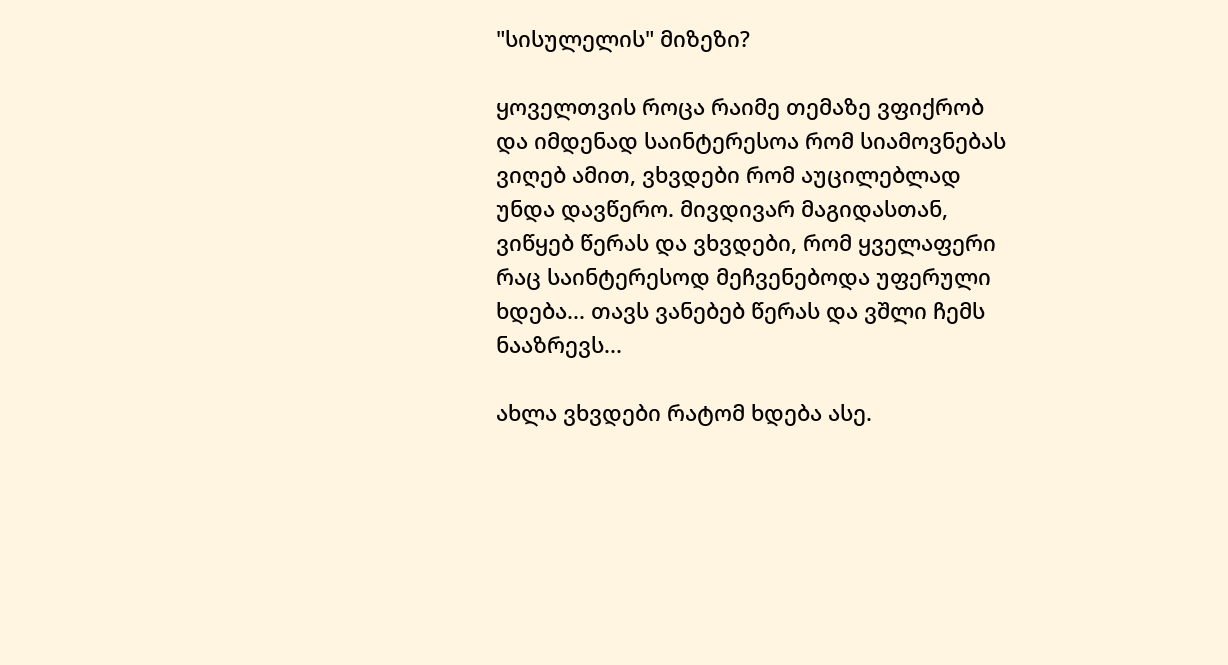"სისულელის" მიზეზი?

ყოველთვის როცა რაიმე თემაზე ვფიქრობ და იმდენად საინტერესოა რომ სიამოვნებას ვიღებ ამით, ვხვდები რომ აუცილებლად უნდა დავწერო. მივდივარ მაგიდასთან, ვიწყებ წერას და ვხვდები, რომ ყველაფერი რაც საინტერესოდ მეჩვენებოდა უფერული ხდება... თავს ვანებებ წერას და ვშლი ჩემს ნააზრევს...

ახლა ვხვდები რატომ ხდება ასე.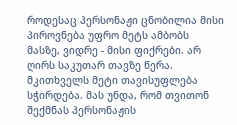როდესაც პერსონაჟი ცნობილია მისი პიროვნება უფრო მეტს ამბობს მასზე, ვიდრე - მისი ფიქრები. არ ღირს საკუთარ თავზე წერა. მკითხველს მეტი თავისუფლება სჭირდება. მას უნდა, რომ თვითონ შექმნას პერსონაჟის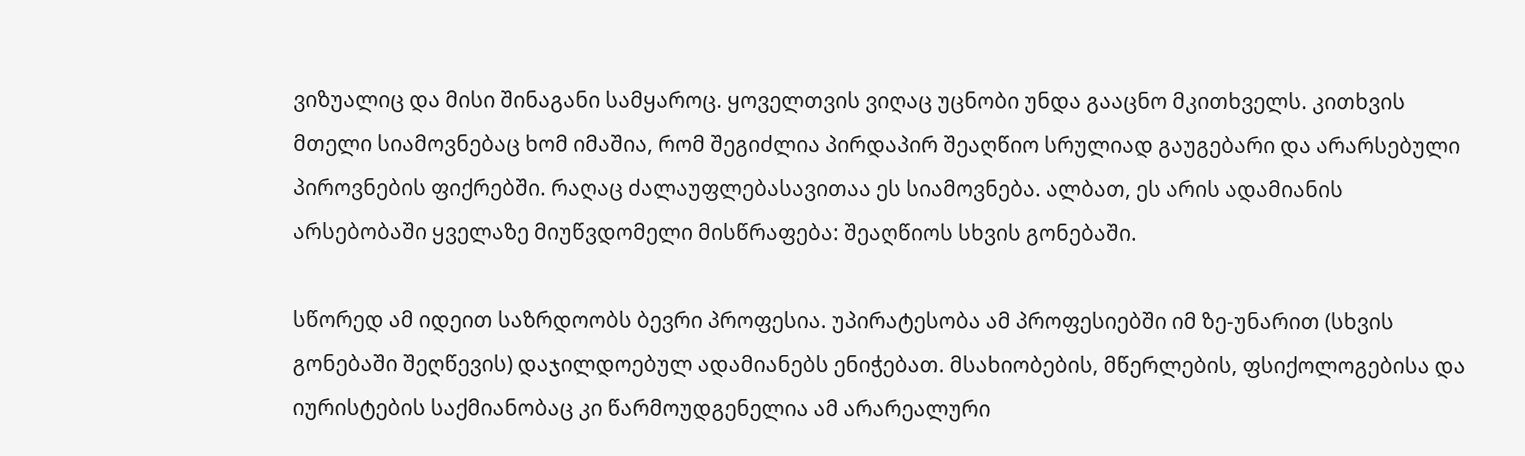ვიზუალიც და მისი შინაგანი სამყაროც. ყოველთვის ვიღაც უცნობი უნდა გააცნო მკითხველს. კითხვის მთელი სიამოვნებაც ხომ იმაშია, რომ შეგიძლია პირდაპირ შეაღწიო სრულიად გაუგებარი და არარსებული პიროვნების ფიქრებში. რაღაც ძალაუფლებასავითაა ეს სიამოვნება. ალბათ, ეს არის ადამიანის არსებობაში ყველაზე მიუწვდომელი მისწრაფება: შეაღწიოს სხვის გონებაში.

სწორედ ამ იდეით საზრდოობს ბევრი პროფესია. უპირატესობა ამ პროფესიებში იმ ზე-უნარით (სხვის გონებაში შეღწევის) დაჯილდოებულ ადამიანებს ენიჭებათ. მსახიობების, მწერლების, ფსიქოლოგებისა და იურისტების საქმიანობაც კი წარმოუდგენელია ამ არარეალური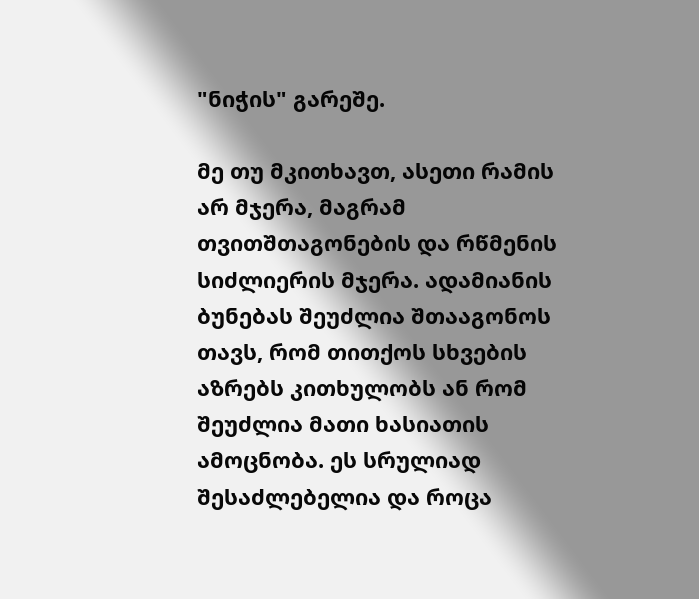"ნიჭის" გარეშე.

მე თუ მკითხავთ, ასეთი რამის არ მჯერა, მაგრამ თვითშთაგონების და რწმენის სიძლიერის მჯერა. ადამიანის ბუნებას შეუძლია შთააგონოს თავს, რომ თითქოს სხვების აზრებს კითხულობს ან რომ შეუძლია მათი ხასიათის ამოცნობა. ეს სრულიად შესაძლებელია და როცა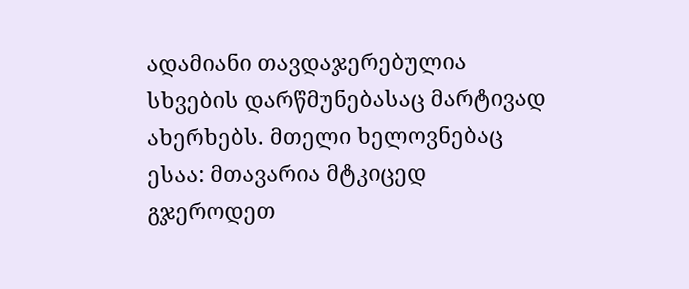ადამიანი თავდაჯერებულია სხვების დარწმუნებასაც მარტივად ახერხებს. მთელი ხელოვნებაც ესაა: მთავარია მტკიცედ გჯეროდეთ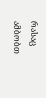რასაც ამბობთ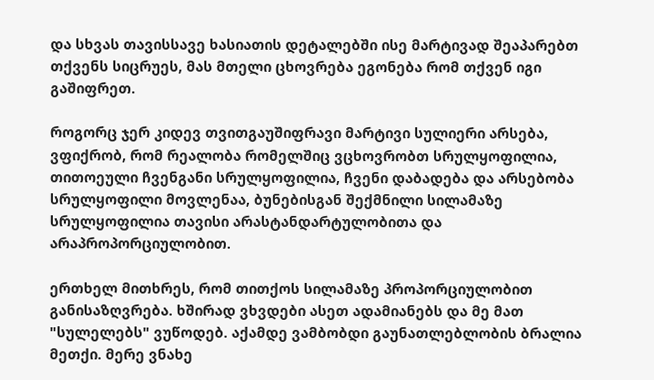და სხვას თავისსავე ხასიათის დეტალებში ისე მარტივად შეაპარებთ თქვენს სიცრუეს, მას მთელი ცხოვრება ეგონება რომ თქვენ იგი გაშიფრეთ.

როგორც ჯერ კიდევ თვითგაუშიფრავი მარტივი სულიერი არსება, ვფიქრობ, რომ რეალობა რომელშიც ვცხოვრობთ სრულყოფილია, თითოეული ჩვენგანი სრულყოფილია, ჩვენი დაბადება და არსებობა სრულყოფილი მოვლენაა, ბუნებისგან შექმნილი სილამაზე სრულყოფილია თავისი არასტანდარტულობითა და არაპროპორციულობით.

ერთხელ მითხრეს, რომ თითქოს სილამაზე პროპორციულობით განისაზღვრება. ხშირად ვხვდები ასეთ ადამიანებს და მე მათ "სულელებს" ვუწოდებ. აქამდე ვამბობდი გაუნათლებლობის ბრალია მეთქი. მერე ვნახე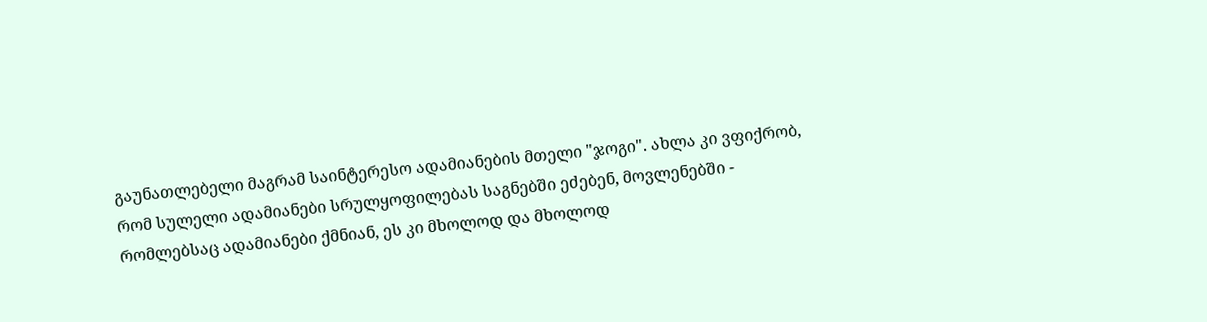გაუნათლებელი მაგრამ საინტერესო ადამიანების მთელი "ჯოგი". ახლა კი ვფიქრობ, რომ სულელი ადამიანები სრულყოფილებას საგნებში ეძებენ, მოვლენებში - რომლებსაც ადამიანები ქმნიან, ეს კი მხოლოდ და მხოლოდ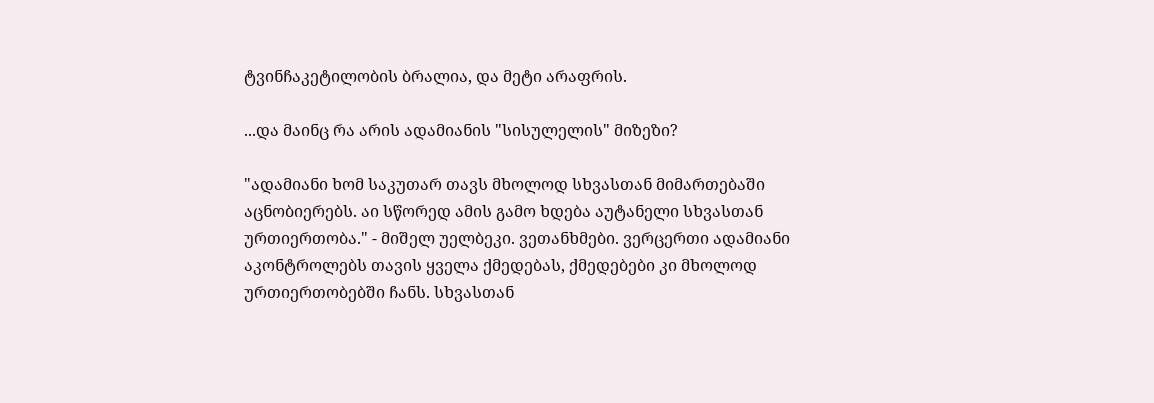ტვინჩაკეტილობის ბრალია, და მეტი არაფრის.

...და მაინც რა არის ადამიანის "სისულელის" მიზეზი?

"ადამიანი ხომ საკუთარ თავს მხოლოდ სხვასთან მიმართებაში აცნობიერებს. აი სწორედ ამის გამო ხდება აუტანელი სხვასთან ურთიერთობა." - მიშელ უელბეკი. ვეთანხმები. ვერცერთი ადამიანი აკონტროლებს თავის ყველა ქმედებას, ქმედებები კი მხოლოდ ურთიერთობებში ჩანს. სხვასთან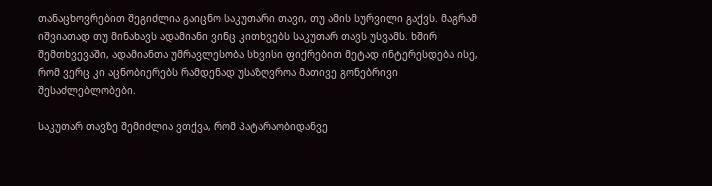თანაცხოვრებით შეგიძლია გაიცნო საკუთარი თავი, თუ ამის სურვილი გაქვს. მაგრამ იშვიათად თუ მინახავს ადამიანი ვინც კითხვებს საკუთარ თავს უსვამს. ხშირ შემთხვევაში, ადამიანთა უმრავლესობა სხვისი ფიქრებით მეტად ინტერესდება ისე, რომ ვერც კი აცნობიერებს რამდენად უსაზღვროა მათივე გონებრივი შესაძლებლობები.

საკუთარ თავზე შემიძლია ვთქვა, რომ პატარაობიდანვე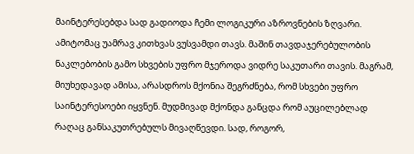მაინტერესებდა სად გადიოდა ჩემი ლოგიკური აზროვნების ზღვარი. ამიტომაც უამრავ კითხვას ვუსვამდი თავს. მაშინ თავდაჯერებულობის ნაკლებობის გამო სხვების უფრო მჯეროდა ვიდრე საკუთარი თავის. მაგრამ, მიუხედავად ამისა, არასდროს მქონია შეგრძნება, რომ სხვები უფრო საინტერესოები იყვნენ. მუდმივად მქონდა განცდა რომ აუცილებლად რაღაც განსაკუთრებულს მივაღწევდი. სად, როგორ,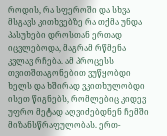როდის, რა სფეროში და სხვა მსგავს კითხვებზე რა თქმა უნდა პასუხები დროსთან ერთად იცვლებოდა, მაგრამ რწმენა კვლავ რჩება. ამ პროცესს თვითშთაგონებით ვუწყობდი ხელს და ხშირად ვკითხულობდი ისეთ წიგნებს, რომლებიც კიდევ უფრო მეტად აღვიძებდნენ ჩემში მიზანსწრაფულობას. ერთ-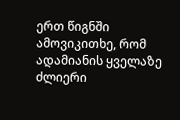ერთ წიგნში ამოვიკითხე, რომ ადამიანის ყველაზე ძლიერი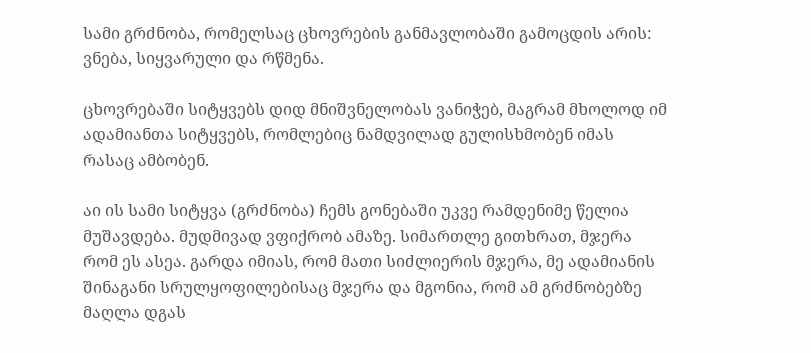სამი გრძნობა, რომელსაც ცხოვრების განმავლობაში გამოცდის არის: ვნება, სიყვარული და რწმენა.

ცხოვრებაში სიტყვებს დიდ მნიშვნელობას ვანიჭებ, მაგრამ მხოლოდ იმ ადამიანთა სიტყვებს, რომლებიც ნამდვილად გულისხმობენ იმას რასაც ამბობენ.

აი ის სამი სიტყვა (გრძნობა) ჩემს გონებაში უკვე რამდენიმე წელია მუშავდება. მუდმივად ვფიქრობ ამაზე. სიმართლე გითხრათ, მჯერა რომ ეს ასეა. გარდა იმიას, რომ მათი სიძლიერის მჯერა, მე ადამიანის შინაგანი სრულყოფილებისაც მჯერა და მგონია, რომ ამ გრძნობებზე მაღლა დგას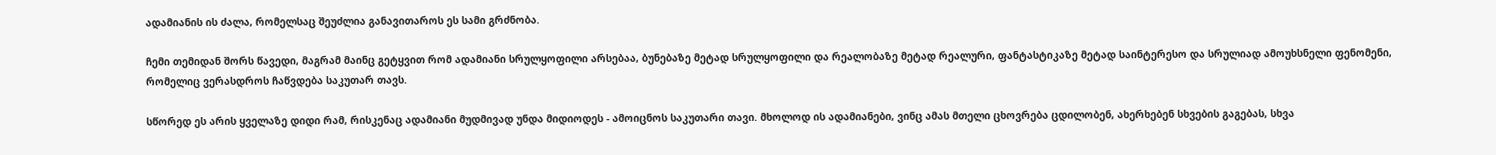ადამიანის ის ძალა, რომელსაც შეუძლია განავითაროს ეს სამი გრძნობა.

ჩემი თემიდან შორს წავედი, მაგრამ მაინც გეტყვით რომ ადამიანი სრულყოფილი არსებაა, ბუნებაზე მეტად სრულყოფილი და რეალობაზე მეტად რეალური, ფანტასტიკაზე მეტად საინტერესო და სრულიად ამოუხსნელი ფენომენი, რომელიც ვერასდროს ჩაწვდება საკუთარ თავს.

სწორედ ეს არის ყველაზე დიდი რამ, რისკენაც ადამიანი მუდმივად უნდა მიდიოდეს - ამოიცნოს საკუთარი თავი. მხოლოდ ის ადამიანები, ვინც ამას მთელი ცხოვრება ცდილობენ, ახერხებენ სხვების გაგებას, სხვა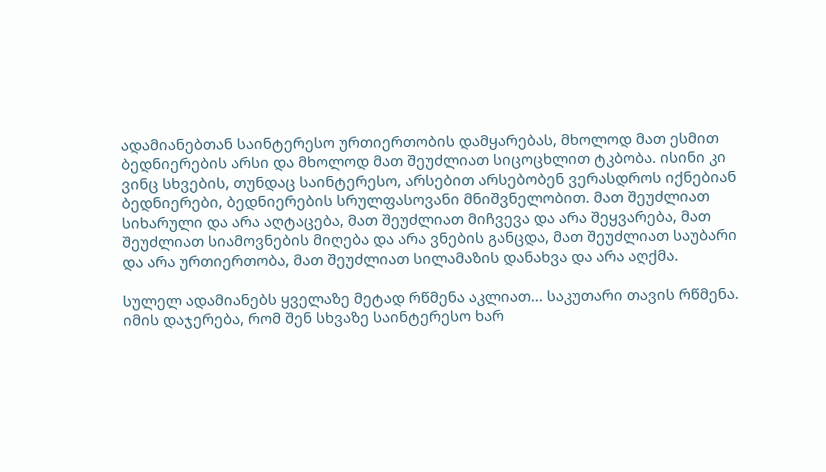ადამიანებთან საინტერესო ურთიერთობის დამყარებას, მხოლოდ მათ ესმით ბედნიერების არსი და მხოლოდ მათ შეუძლიათ სიცოცხლით ტკბობა. ისინი კი ვინც სხვების, თუნდაც საინტერესო, არსებით არსებობენ ვერასდროს იქნებიან ბედნიერები, ბედნიერების სრულფასოვანი მნიშვნელობით. მათ შეუძლიათ სიხარული და არა აღტაცება, მათ შეუძლიათ მიჩვევა და არა შეყვარება, მათ შეუძლიათ სიამოვნების მიღება და არა ვნების განცდა, მათ შეუძლიათ საუბარი და არა ურთიერთობა, მათ შეუძლიათ სილამაზის დანახვა და არა აღქმა.

სულელ ადამიანებს ყველაზე მეტად რწმენა აკლიათ... საკუთარი თავის რწმენა. იმის დაჯერება, რომ შენ სხვაზე საინტერესო ხარ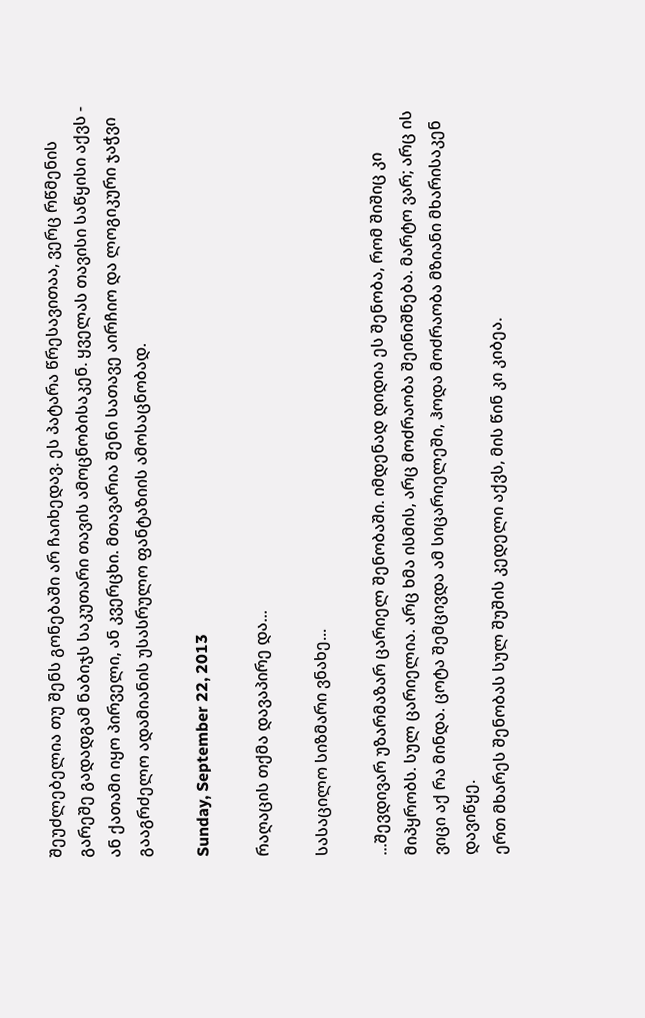შეუძლებელია თუ შენს გონებაში არ ჩაიხედავ. ეს პატარა წრესავითაა, ვერც რწმენის გარეშე გადადგამ ნაბიჯს საკუთარი თავის ამოცნობისაკენ. ყველას თავისი საწყისი აქვს - ან ქათამი იყო პირველი, ან კვერცხი. მთავარია შენი სათავე აირჩიო და ლოგიკური ჯაჭვი გააგრძელო ადამიანის უსასრულო ფანტაზიის ამოსაცნობად.

Sunday, September 22, 2013

რაღაცის თქმა დავაპირე და...

სასაცილო სიზმარი ვნახე...

...შევდივარ უზარმაზარ ცარიელ შენობაში. იმდენად დიდია ეს შენობა, რომ შიშიც კი მიპყრობს. სულ ცარიელია. არც ხმა ისმის, არც მოძრაობა შეინიშნება. მარტო ვარ; არც ის ვიცი აქ რა მინდა. ცოტა შემცივდა ამ სიცარიელეში, ჰოდა მოძრაობა მზიანი მხარისაკენ დავიწყე.
ერთ მხარეს შენობას სულ შუშის კედელი აქვს, მის წინ კი კიბეა.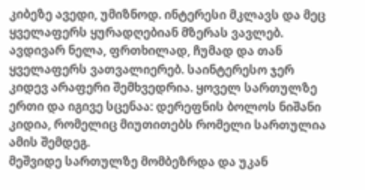კიბეზე ავედი, უმიზნოდ. ინტერესი მკლავს და მეც ყველაფერს ყურადღებიან მზერას ვავლებ. ავდივარ ნელა, ფრთხილად, ჩუმად და თან ყველაფერს ვათვალიერებ. საინტერესო ჯერ კიდევ არაფერი შემხვედრია. ყოველ სართულზე ერთი და იგივე სცენაა: დერეფნის ბოლოს ნიშანი კიდია, რომელიც მიუთითებს რომელი სართულია ამის შემდეგ.
მეშვიდე სართულზე მომბეზრდა და უკან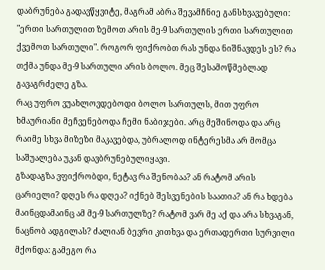დაბრუნება გადავწყვიტე, მაგრამ აბრა შევამჩნიე განსხვავებული: "ერთი სართულით ზემოთ არის მე-9 სართულის ერთი სართულით ქვემოთ სართული". როგორ ფიქრობთ რას უნდა ნიშნავდეს ეს? რა თქმა უნდა მე-9 სართული არის ბოლო. მეც შესამოწმებლად გავაგრძელე გზა.
რაც უფრო ვუახლოვდებოდი ბოლო სართულს, მით უფრო ხმაურიანი მეჩვენებოდა ჩემი ნაბიჯები. არც მეშინოდა და არც რაიმე სხვა მიზეზი მაკავებდა, უბრალოდ ინტერესმა არ მომცა საშუალება უკან დავბრუნებულიყავი.
გზადაგზა ვფიქრობდი, ნეტავ რა შენობაა? ან რატომ არის ცარიელი? დღეს რა დღეა? იქნებ შესვენების საათია? ან რა ხდება მაინცდამაინც ამ მე-9 სართულზე? რატომ ვარ მე აქ და არა სხვაგან, ნაცნობ ადგილას? ძალიან ბევრი კითხვა და ერთადერთი სურვილი მქონდა: გამეგო რა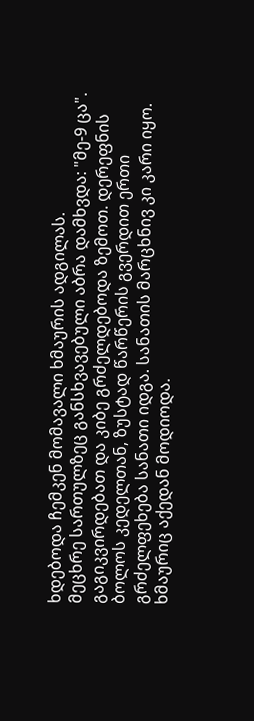ხდებოდა ჩემკენ მომავალი ხმაურის ადგილას.
მეცხრე სართულზეც განსხვავებული აბრა დამხვდა: "მე-9 ცა". გაგიკვირდებათ და კიბე გრძელდებოდა ზემოთ. დერეფნის ბოლოს კედელთან, ზუსტად წარწერის გვერდით ერთი გრძელფეხება სანათი იდგა. სანათის მარცხნივ კი კარი იყო. ხმაურიც აქედან მოდიოდა.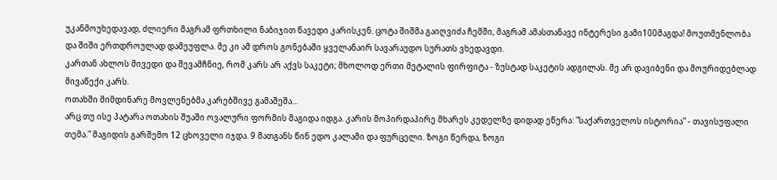უკანმოუხედავად, ძლიერი მაგრამ ფრთხილი ნაბიჯით წავედი კარისკენ. ცოტა შიშმა გაიღვიძა ჩემში, მაგრამ ამასთანავე ინტერესი გამი100მაგდა! მოუთმენლობა და შიში ერთდროულად დამეუფლა. მე კი ამ დროს გონებაში ყველანაირ სავარაუდო სურათს ვხედავდი.
კართან ახლოს მივედი და შევამჩნიე, რომ კარს არ აქვს საკეტი; მხოლოდ ერთი მეტალის ფირფიტა - ზუსტად საკეტის ადგილას. მე არ დავიბენი და მოურიდებლად მივაწექი კარს.
ოთახში მიმდინარე მოვლენებმა კარებშივე გამაშეშა...
არც თუ ისე პატარა ოთახის შუაში ოვალური ფორმის მაგიდა იდგა. კარის მოპირდაპირე მხარეს კედელზე დიდად ეწერა: "საქართველოს ისტორია" - თავისუფალი თემა." მაგიდის გარშემო 12 ცხოველი იჯდა. 9 მათგანს წინ ედო კალამი და ფურცელი. ზოგი წერდა, ზოგი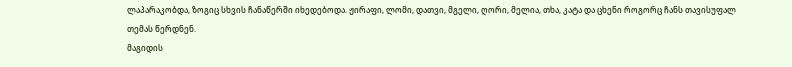ლაპარაკობდა, ზოგიც სხვის ჩანაწერში იხედებოდა. ჟირაფი, ლომი, დათვი, მგელი, ღორი, მელია, თხა, კატა და ცხენი როგორც ჩანს თავისუფალ თემას წერდნენ.
მაგიდის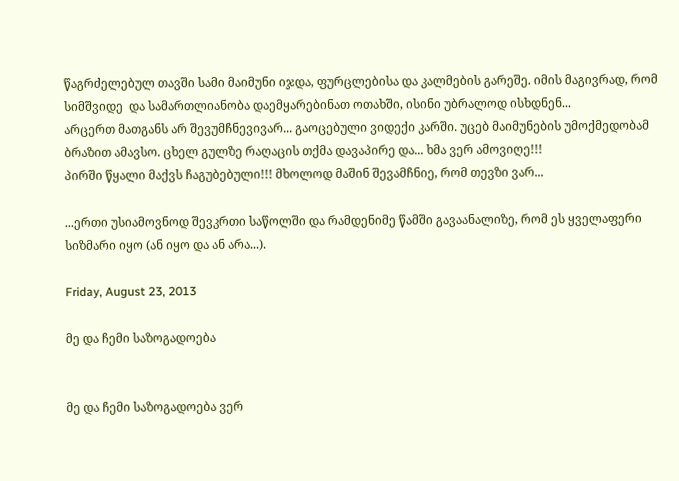წაგრძელებულ თავში სამი მაიმუნი იჯდა, ფურცლებისა და კალმების გარეშე. იმის მაგივრად, რომ სიმშვიდე  და სამართლიანობა დაემყარებინათ ოთახში, ისინი უბრალოდ ისხდნენ...
არცერთ მათგანს არ შევუმჩნევივარ... გაოცებული ვიდექი კარში. უცებ მაიმუნების უმოქმედობამ ბრაზით ამავსო. ცხელ გულზე რაღაცის თქმა დავაპირე და... ხმა ვერ ამოვიღე!!!
პირში წყალი მაქვს ჩაგუბებული!!! მხოლოდ მაშინ შევამჩნიე, რომ თევზი ვარ...

...ერთი უსიამოვნოდ შევკრთი საწოლში და რამდენიმე წამში გავაანალიზე, რომ ეს ყველაფერი სიზმარი იყო (ან იყო და ან არა...).

Friday, August 23, 2013

მე და ჩემი საზოგადოება


მე და ჩემი საზოგადოება ვერ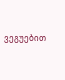ვეგუებით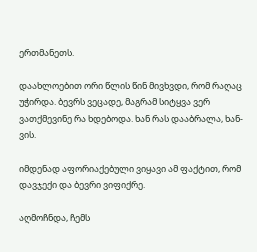ერთმანეთს.

დაახლოებით ორი წლის წინ მივხვდი, რომ რაღაც უჭირდა. ბევრს ვეცადე, მაგრამ სიტყვა ვერ ვათქმევინე რა ხდებოდა. ხან რას დააბრალა, ხან-ვის.

იმდენად აფორიაქებული ვიყავი ამ ფაქტით, რომ დავჯექი და ბევრი ვიფიქრე.

აღმოჩნდა, ჩემს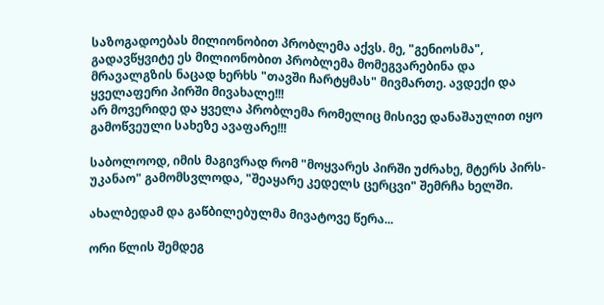საზოგადოებას მილიონობით პრობლემა აქვს. მე, "გენიოსმა", გადავწყვიტე ეს მილიონობით პრობლემა მომეგვარებინა და მრავალგზის ნაცად ხერხს "თავში ჩარტყმას" მივმართე. ავდექი და ყველაფერი პირში მივახალე!!!
არ მოვერიდე და ყველა პრობლემა რომელიც მისივე დანაშაულით იყო გამოწვეული სახეზე ავაფარე!!!

საბოლოოდ, იმის მაგივრად რომ "მოყვარეს პირში უძრახე, მტერს პირს-უკანაო" გამომსვლოდა, "შეაყარე კედელს ცერცვი" შემრჩა ხელში.

ახალბედამ და გაწბილებულმა მივატოვე წერა...

ორი წლის შემდეგ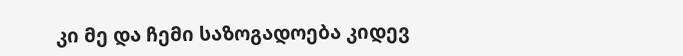კი მე და ჩემი საზოგადოება კიდევ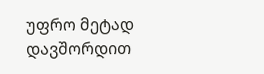უფრო მეტად დავშორდით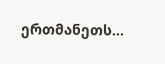ერთმანეთს...